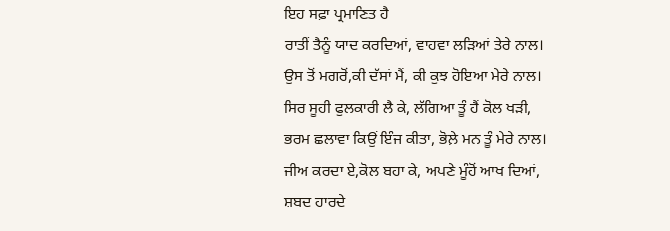ਇਹ ਸਫ਼ਾ ਪ੍ਰਮਾਣਿਤ ਹੈ
ਰਾਤੀਂ ਤੈਨੂੰ ਯਾਦ ਕਰਦਿਆਂ, ਵਾਹਵਾ ਲੜਿਆਂ ਤੇਰੇ ਨਾਲ।
ਉਸ ਤੋਂ ਮਗਰੋਂ,ਕੀ ਦੱਸਾਂ ਮੈਂ, ਕੀ ਕੁਝ ਹੋਇਆ ਮੇਰੇ ਨਾਲ।
ਸਿਰ ਸੂਹੀ ਫੁਲਕਾਰੀ ਲੈ ਕੇ, ਲੱਗਿਆ ਤੂੰ ਹੈਂ ਕੋਲ ਖੜੀ,
ਭਰਮ ਛਲਾਵਾ ਕਿਉਂ ਇੰਜ ਕੀਤਾ, ਭੋਲ਼ੇ ਮਨ ਤੂੰ ਮੇਰੇ ਨਾਲ।
ਜੀਅ ਕਰਦਾ ਏ,ਕੋਲ ਬਹਾ ਕੇ, ਅਪਣੇ ਮੂੰਹੋਂ ਆਖ ਦਿਆਂ,
ਸ਼ਬਦ ਹਾਰਦੇ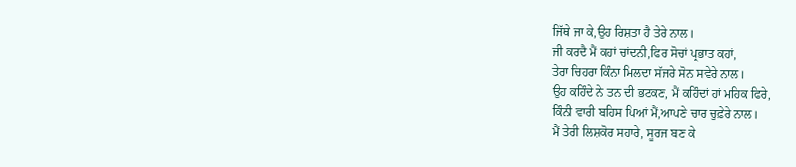ਜਿੱਥੇ ਜਾ ਕੇ,ਉਹ ਰਿਸ਼ਤਾ ਹੈ ਤੇਰੇ ਨਾਲ।
ਜੀ ਕਰਦੈ ਮੈਂ ਕਹਾਂ ਚਾਂਦਨੀ,ਫਿਰ ਸੋਚਾਂ ਪ੍ਰਭਾਤ ਕਹਾਂ,
ਤੇਰਾ ਚਿਹਰਾ ਕਿੰਨਾ ਮਿਲਦਾ ਸੱਜਰੇ ਸੋਨ ਸਵੇਰੇ ਨਾਲ।
ਉਹ ਕਹਿੰਦੇ ਨੇ ਤਨ ਦੀ ਭਟਕਣ, ਮੈਂ ਕਹਿੰਦਾਂ ਹਾਂ ਮਹਿਕ ਫਿਰੇ,
ਕਿੰਨੀ ਵਾਰੀ ਬਹਿਸ ਪਿਆਂ ਮੈਂ,ਆਪਣੇ ਚਾਰ ਚੁਫ਼ੇਰੇ ਨਾਲ।
ਮੈਂ ਤੇਰੀ ਲਿਸ਼ਕੋਰ ਸਹਾਰੇ, ਸੂਰਜ ਬਣ ਕੇ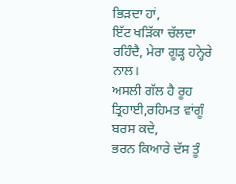ਭਿੜਦਾ ਹਾਂ,
ਇੱਟ ਖੜਿੱਕਾ ਚੱਲਦਾ ਰਹਿੰਦੈ, ਮੇਰਾ ਗੂੜ੍ਹ ਹਨ੍ਹੇਰੇ ਨਾਲ।
ਅਸਲੀ ਗੱਲ ਹੈ ਰੂਹ ਤ੍ਰਿਹਾਈ,ਰਹਿਮਤ ਵਾਂਗੂੰ ਬਰਸ ਕਦੇ,
ਭਰਨ ਕਿਆਰੇ ਦੱਸ ਤੂੰ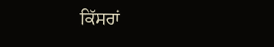ਕਿੱਸਰਾਂ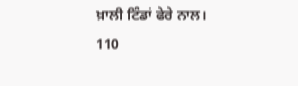ਖ਼ਾਲੀ ਟਿੰਡਾਂ ਫੇਰੇ ਨਾਲ।
110